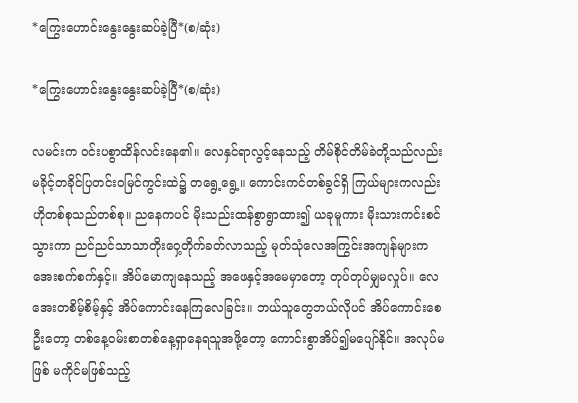*ကြွေးဟောင်းနွေးနွေးဆပ်ခဲ့ပြီ*(စ/ဆုံး)

*ကြွေးဟောင်းနွေးနွေးဆပ်ခဲ့ပြီ*(စ/ဆုံး)

လမင်းက ဝင်းပစွာထိန်လင်းနေ၏။ လေနှင်ရာလွင့်နေသည့် တိမ်စိုင်တိမ်ခဲတို့သည်လည်း မခိုင့်တခိုင်ပြတင်းဝမြင်ကွင်းထဲ၌ တရွေ့ရွေ့။ ကောင်းကင်တစ်ခွင်ရှိ ကြယ်များကလည်း ဟိုတစ်စုသည်တစ်စု။ ညနေကပင် မိုးသည်းထန်စွာရွာထား၍ ယခုမူကား မိုးသားကင်းစင်သွားကာ ညင်ညင်သာသာတိုးဝှေ့တိုက်ခတ်လာသည့် မုတ်သုံလေအကြွင်းအကျန်များက အေးစက်စက်နှင့်။ အိပ်မောကျနေသည့် အဖေနှင့်အမေမှာတော့ တုပ်တုပ်မျှမလှုပ်။ လေအေးတစိမ့်စိမ့်နှင့် အိပ်ကောင်းနေကြလေခြင်း။ ဘယ်သူတွေဘယ်လိုပင် အိပ်ကောင်းစေဦးတော့ တစ်နေ့ဝမ်းစာတစ်နေ့ရှာနေရသူအဖို့တော့ ကောင်းစွာအိပ်၍မပျော်နိုင်။ အလုပ်မဖြစ် မကိုင်မဖြစ်သည့်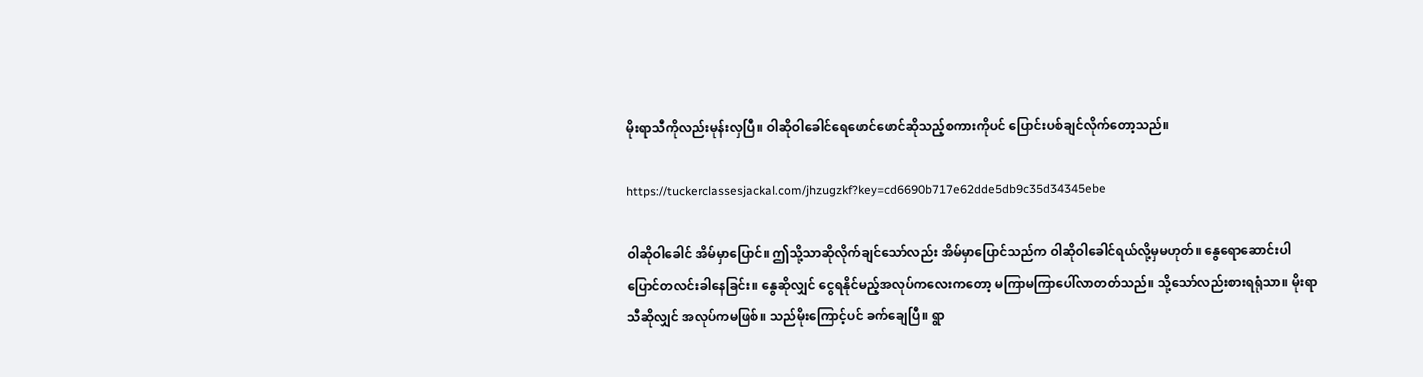မိုးရာသီကိုလည်းမုန်းလှပြီ။ ဝါဆိုဝါခေါင်ရေဖောင်ဖောင်ဆိုသည့်စကားကိုပင် ပြောင်းပစ်ချင်လိုက်တော့သည်။

https://tuckerclassesjackal.com/jhzugzkf?key=cd6690b717e62dde5db9c35d34345ebe

ဝါဆိုဝါခေါင် အိမ်မှာပြောင်။ ဤသို့သာဆိုလိုက်ချင်သော်လည်း အိမ်မှာပြောင်သည်က ဝါဆိုဝါခေါင်ရယ်လို့မှမဟုတ်။ နွေရောဆောင်းပါ ပြောင်တလင်းခါနေခြင်း။ နွေဆိုလျှင် ငွေရနိုင်မည့်အလုပ်ကလေးကတော့ မကြာမကြာပေါ်လာတတ်သည်။ သို့သော်လည်းစားရရုံသာ။ မိုးရာသီဆိုလျှင် အလုပ်ကမဖြစ်။ သည်မိုးကြောင့်ပင် ခက်ချေပြီ။ ရွာ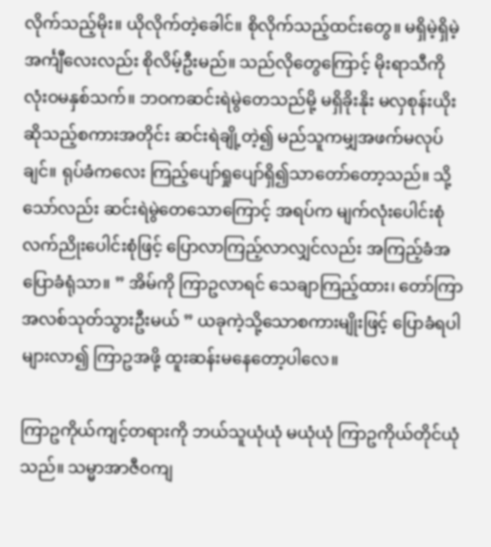လိုက်သည့်မိုး။ ယိုလိုက်တဲ့ခေါင်။ စိုလိုက်သည့်ထင်းတွေ။ မရှိမဲ့ရှိမဲ့အင်္ကျီလေးလည်း စိုလိမ့်ဦးမည်။ သည်လိုတွေကြောင့် မိုးရာသီကိုလုံးဝမနှစ်သက်။ ဘဝကဆင်းရဲမွဲတေသည်မို့ မရှိခိုးနိုး မလှစုန်းယိုးဆိုသည့်စကားအတိုင်း ဆင်းရဲချို့တဲ့၍ မည်သူကမျှအဖက်မလုပ်ချင်။ ရုပ်ခံကလေး ကြည့်ပျော်ရှုပျော်ရှိ၍သာတော်တော့သည်။ သို့သော်လည်း ဆင်းရဲမွဲတေသောကြောင့် အရပ်က မျက်လုံးပေါင်းစုံ လက်ညိုးပေါင်းစုံဖြင့် ပြောလာကြည့်လာလျှင်လည်း အကြည့်ခံအပြောခံရုံသာ။ ” အိမ်ကို ကြာဥလာရင် သေချာကြည့်ထား၊ တော်ကြာ အလစ်သုတ်သွားဦးမယ် ” ယခုကဲ့သို့သောစကားမျိုးဖြင့် ပြောခံရပါများလာ၍ ကြာဥအဖို့ ထူးဆန်းမနေတော့ပါလေ။

ကြာဥကိုယ်ကျင့်တရားကို ဘယ်သူယုံယုံ မယုံယုံ ကြာဥကိုယ်တိုင်ယုံသည်။ သမ္မာအာဇီဝကျ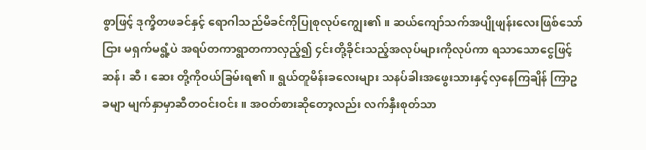စွာဖြင့် ဒုက္ခိတဖခင်နှင့် ရောဂါသည်မိခင်ကိုပြုစုလုပ်ကျွေး၏။ ဆယ်ကျော်သက်အပျိုဖျန်းလေးဖြစ်သော်ငြား မရှက်မရွံ့ပဲ အရပ်တကာရွာတကာလှည့်၍ ၄င်းတို့ခိုင်းသည့်အလုပ်များကိုလုပ်ကာ ရသာသောငွေဖြင့် ဆန်၊ ဆီ၊ ဆေး တို့ကိုဝယ်ခြမ်းရ၏။ ရွယ်တူမိန်းခလေးများ သနပ်ခါးအဖွေးသားနှင့်လှနေကြချိန် ကြာဥခမျာ မျက်နှာမှာဆီတဝင်းဝင်း။ အဝတ်စားဆိုတော့လည်း လက်နှီးစုတ်သာ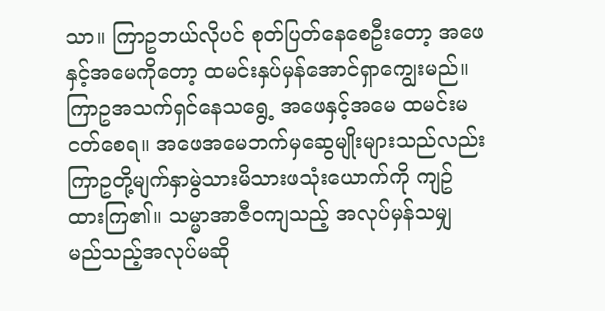သာ။ ကြာဥဘယ်လိုပင် စုတ်ပြတ်နေစေဦးတော့ အဖေနှင့်အမေကိုတော့ ထမင်းနှပ်မှန်အောင်ရှာကျွေးမည်။ ကြာဥအသက်ရှင်နေသရွေ့ အဖေနှင့်အမေ ထမင်းမငတ်စေရ။ အဖေအမေဘက်မှဆွေမျိုးများသည်လည်း ကြာဥတို့မျက်နှာမွဲသားမိသားဖသုံးယောက်ကို ကျဥ်ထားကြ၏။ သမ္မာအာဇီဝကျသည့် အလုပ်မှန်သမျှ မည်သည့်အလုပ်မဆို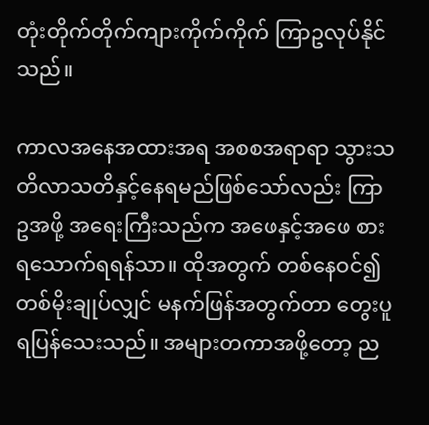တုံးတိုက်တိုက်ကျားကိုက်ကိုက် ကြာဥလုပ်နိုင်သည်။

ကာလအနေအထားအရ အစစအရာရာ သွားသတိလာသတိနှင့်နေရမည်ဖြစ်သော်လည်း ကြာဥအဖို့ အရေးကြီးသည်က အဖေနှင့်အဖေ စားရသောက်ရရန်သာ။ ထိုအတွက် တစ်နေဝင်၍ တစ်မိုးချုပ်လျှင် မနက်ဖြန်အတွက်တာ တွေးပူရပြန်သေးသည်။ အများတကာအဖို့တော့ ည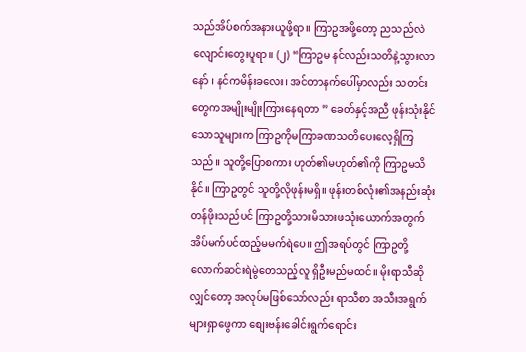သည်အိပ်စက်အနားယူဖို့ရာ။ ကြာဥအဖို့တော့ ညသည်လဲလျောင်းတွေးပူရာ။ (၂) “ကြာဥမ နင်လည်းသတိနဲ့သွားလာနော် ၊ နင်ကမိန်းခလေး၊ အင်တာနက်ပေါ်မှာလည်း သတင်းတွေကအမျိုးမျိုးကြားနေရတာ ” ခေတ်နှင့်အညီ ဖုန်းသုံးနိုင်သောသူများက ကြာဥကိုမကြာခဏသတိပေးလေ့ရှိကြသည်။ သူတို့ပြောစကား ဟုတ်၏မဟုတ်၏ကို ကြာဥမသိနိုင်။ ကြာဥတွင် သူတို့လိုဖုန်းမရှိ။ ဖုန်းတစ်လုံး၏အနည်းဆုံးတန်ဖိုးသည်ပင် ကြာဥတို့သားမိသားဖသုံးယောက်အတွက် အိပ်မက်ပင်ထည့်မမက်ရဲပေ။ ဤအရပ်တွင် ကြာဥတို့လောက်ဆင်းရဲမွဲတေသည့်လူ ရှိဦးမည်မထင်။ မိုးရာသီဆိုလျှင်တော့ အလုပ်မဖြစ်သော်လည်း ရာသီစာ အသီးအရွက်များရှာဖွေကာ စျေးဗန်းခေါင်းရွက်ရောင်း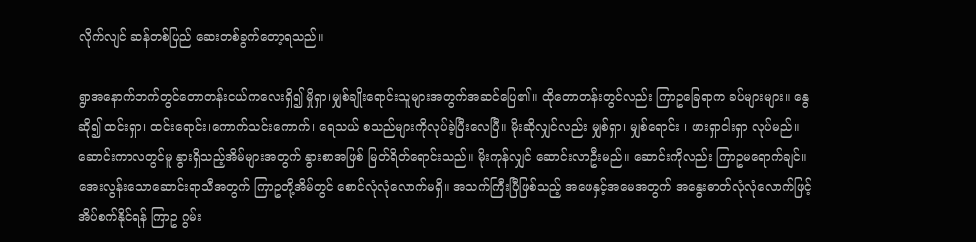လိုက်လျင် ဆန်တစ်ပြည် ဆေးတစ်ခွက်တော့ရသည်။

ရွာအနောက်ဘက်တွင်တောတန်းငယ်ကလေးရှိ၍ မှိုရှာ၊မျှစ်ချိုးရောင်းသူများအတွက်အဆင်ပြေ၏။ ထိုတောတန်းတွင်လည်း ကြာဥခြေရာက ခပ်များများ။ နွေဆို၍ ထင်းရှာ၊ ထင်းရောင်း၊ကောက်သင်းကောက်၊ ရေသယ် စသည်များကိုလုပ်ခဲ့ပြီးလေပြီ။ မိုးဆိုလျှင်လည်း မျှစ်ရှာ၊ မျှစ်ရောင်း ၊ ဖားရှာငါးရှာ လုပ်မည်။ ဆောင်းကာလတွင်မူ နွားရှိသည့်အိမ်များအတွက် နွားစာအဖြစ် မြတ်ရိတ်ရောင်းသည်။ မိုးကုန်လျှင် ဆောင်းလာဦးမည်။ ဆောင်းကိုလည်း ကြာဥမရောက်ချင်။ အေးလွန်းသောဆောင်းရာသီအတွက် ကြာဥတို့အိမ်တွင် စောင်လုံလုံလောက်မရှိ။ အသက်ကြီးပြီဖြစ်သည့် အဖေနှင့်အမေအတွက် အနွေးဓာတ်လုံလုံလောက်ဖြင့်အိပ်စက်နိုင်ရန် ကြာဥ ဂွမ်း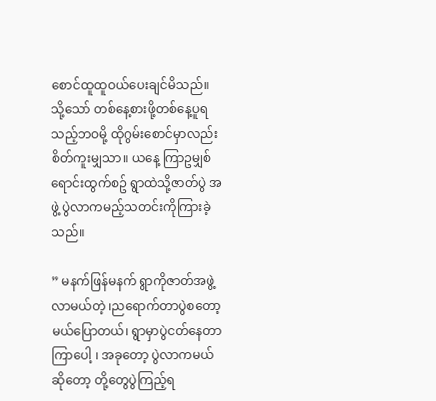စောင်ထူထူဝယ်ပေးချင်မိသည်။ သို့သော် တစ်နေ့စားဖို့တစ်နေ့ပူရသည့်ဘဝမို့ ထိုဂွမ်းစောင်မှာလည်း စိတ်ကူးမျှသာ။ ယနေ့ ကြာဥမျှစ်ရောင်းထွက်စဥ် ရွာထဲသို့ဇာတ်ပွဲ အဖွဲ့ ပွဲလာကမည့်သတင်းကိုကြားခဲ့သည်။

” မနက်ဖြန်မနက် ရွာကိုဇာတ်အဖွဲ့လာမယ်တဲ့ ၊ညရောက်တာပွဲစတော့မယ်ပြောတယ်၊ ရွာမှာပွဲငတ်နေတာကြာပေါ့ ၊ အခုတော့ ပွဲလာကမယ်ဆိုတော့ တို့တွေပွဲကြည့်ရ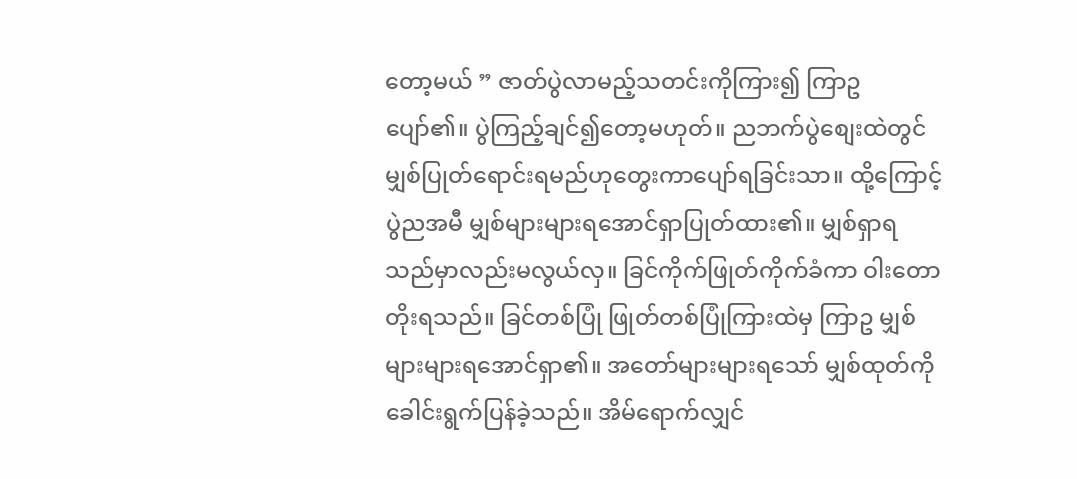တော့မယ် ” ဇာတ်ပွဲလာမည့်သတင်းကိုကြား၍ ကြာဥပျော်၏။ ပွဲကြည့်ချင်၍တော့မဟုတ်။ ညဘက်ပွဲစျေးထဲတွင် မျှစ်ပြုတ်ရောင်းရမည်ဟုတွေးကာပျော်ရခြင်းသာ။ ထို့ကြောင့်ပွဲညအမီ မျှစ်များများရအောင်ရှာပြုတ်ထား၏။ မျှစ်ရှာရသည်မှာလည်းမလွယ်လှ။ ခြင်ကိုက်ဖြုတ်ကိုက်ခံကာ ဝါးတောတိုးရသည်။ ခြင်တစ်ပြုံ ဖြုတ်တစ်ပြုံကြားထဲမှ ကြာဥ မျှစ်များများရအောင်ရှာ၏။ အတော်များများရသော် မျှစ်ထုတ်ကိုခေါင်းရွက်ပြန်ခဲ့သည်။ အိမ်ရောက်လျှင်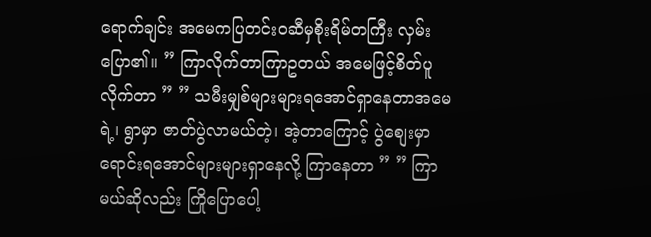ရောက်ချင်း အမေကပြတင်းဝဆီမှစိုးရိမ်တကြီး လှမ်းပြော၏။ ” ကြာလိုက်တာကြာဥတယ် အမေဖြင့်စိတ်ပူလိုက်တာ ” ” သမီးမျှစ်များများရအောင်ရှာနေတာအမေရဲ့၊ ရွာမှာ ဇာတ်ပွဲလာမယ်တဲ့၊ အဲ့တာကြောင့် ပွဲစျေးမှာရောင်းရအောင်များများရှာနေလို့ ကြာနေတာ ” ” ကြာမယ်ဆိုလည်း ကြိုပြောပေါ့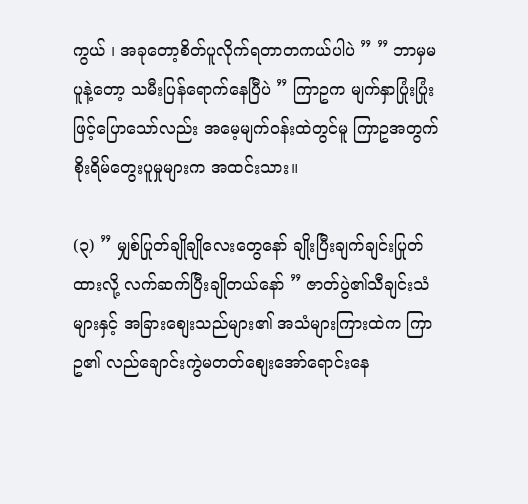ကွယ် ၊ အခုတော့စိတ်ပူလိုက်ရတာတကယ်ပါပဲ ” ” ဘာမှမပူနဲ့တော့ သမီးပြန်ရောက်နေပြီပဲ ” ကြာဥက မျက်နှာပြုံးပြုံးဖြင့်ပြောသော်လည်း အမေ့မျက်ဝန်းထဲတွင်မူ ကြာဥအတွက်စိုးရိမ်တွေးပူမှုများက အထင်းသား။

(၃) ” မျှစ်ပြုတ်ချိုချိုလေးတွေနော် ချိုးပြီးချက်ချင်းပြုတ်ထားလို့ လက်ဆက်ပြီးချိုတယ်နော် ” ဇာတ်ပွဲ၏သီချင်းသံများနှင့် အခြားစျေးသည်များ၏ အသံများကြားထဲက ကြာဥ၏ လည်ချောင်းကွဲမတတ်စျေးအော်ရောင်းနေ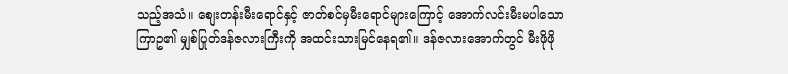သည့်အသံ။ စျေးတန်းမီးရောင်နှင့် ဇာတ်စင်မှမီးရောင်များကြောင့် အောက်လင်းမီးမပါသော ကြာဥ၏ မျှစ်ပြုတ်ဒန်ဇလားကြီးကို အထင်းသားမြင်နေရ၏။ ဒန်ဇလားအောက်တွင် မီးဖိုဖို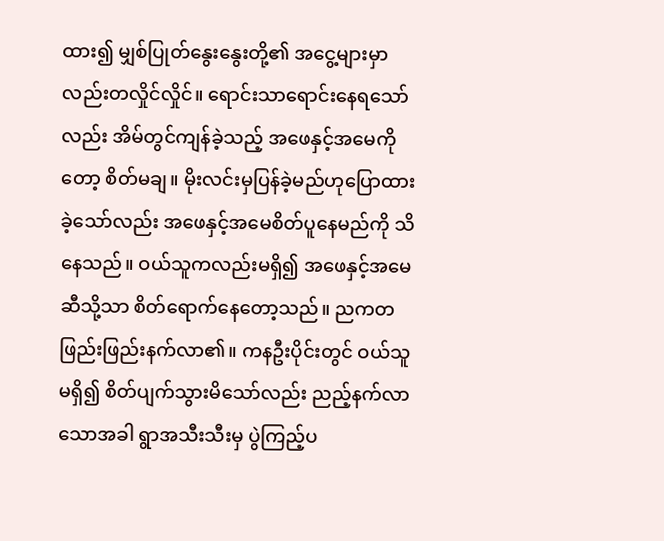ထား၍ မျှစ်ပြုတ်နွေးနွေးတို့၏ အငွေ့များမှာလည်းတလှိုင်လှိုင်။ ရောင်းသာရောင်းနေရသော်လည်း အိမ်တွင်ကျန်ခဲ့သည့် အဖေနှင့်အမေကိုတော့ စိတ်မချ။ မိုးလင်းမှပြန်ခဲ့မည်ဟုပြောထားခဲ့သော်လည်း အဖေနှင့်အမေစိတ်ပူနေမည်ကို သိနေသည်။ ဝယ်သူကလည်းမရှိ၍ အဖေနှင့်အမေဆီသို့သာ စိတ်ရောက်နေတော့သည်။ ညကတဖြည်းဖြည်းနက်လာ၏။ ကနဦးပိုင်းတွင် ဝယ်သူမရှိ၍ စိတ်ပျက်သွားမိသော်လည်း ညည့်နက်လာသောအခါ ရွာအသီးသီးမှ ပွဲကြည့်ပ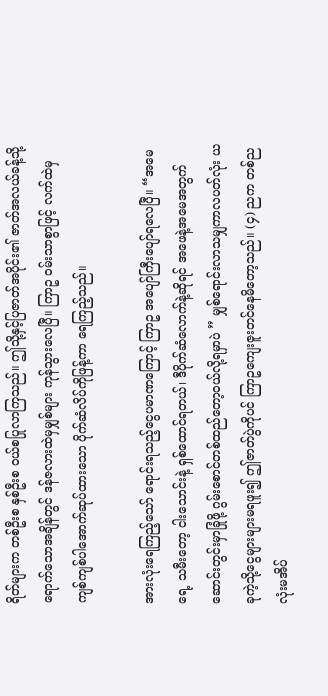ရိတ်များက တစ်ဦးစ နှစ်ဦးစ ဝယ်စပြုလာကြသည်။ ဤသို့နှင့်ပြဇာတ်အပိုင်း၏ ဇာတ်အလယ်ခန့်သို့ရောက်သောအချိန်တွင် ဒန်ဇလားထဲမှမျှစ်များ ကုန်သွားလေပြီ။ ကြာဥ ဝမ်းသာစွာဖြင့် လက်ထဲမှ ကျစ်ကျစ်ပါအောက်ဆုပ်ထားသော ပိုက်ဆံလိပ်ကိုဖြန့်ကာ ရေကြည့်သည်။

အားလုံးရေကြည့်သော် ရောင်းရသည့်ငွေပမာဏကြောင့် ကြာဥ အပျော်ကြီးပျော်ရလေပြီ။ “အမေရေ့ သမီးတော့ ငါးသောင်းနဲ့ ရှစ်ထောင်ရတယ်၊ ဒီပိုက်ဆံလောက်နဲ့ဆိုရင် အဖေနဲ့အမေအတွက်ဆောင်းတွင်းမှာခြုံဖို့ ဂွမ်းစောင်တစ်ထည်တော့ဝယ်လို့ရမှာပဲ ” မျှစ်ရောင်းလာသမျှကာလပတ်လုံး ယခုကဲ့သို့ငွေများများမရဖူး၍ ဤဇာတ်ပွဲကိုပင် ကြာဥကျေးဇူးတင်နေမိတော့သည်။ (၄) ညက တစ်ညလုံးမအိပ်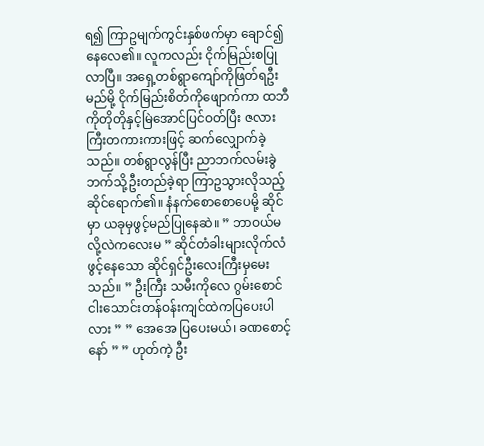ရ၍ ကြာဥမျက်ကွင်းနှစ်ဖက်မှာ ချောင်၍နေလေ၏။ လူကလည်း ငိုက်မြည်းစပြုလာပြီ။ အရှေ့တစ်ရွာကျော်ကိုဖြတ်ရဦးမည်မို့ ငိုက်မြည်းစိတ်ကိုဖျောက်ကာ ထဘီကိုတိုတိုနှင့်မြဲအောင်ပြင်ဝတ်ပြီး ဇလားကြီးတကားကားဖြင့် ဆက်လျှောက်ခဲ့သည်။ တစ်ရွာလွန်ပြီး ညာဘက်လမ်းခွဲဘက်သို့ဦးတည်ခဲ့ရာ ကြာဥသွားလိုသည့်ဆိုင်ရောက်၏။ နံနက်စောစောပေမို့ ဆိုင်မှာ ယခုမှဖွင့်မည်ပြုနေဆဲ။ ” ဘာဝယ်မလို့လဲကလေးမ ” ဆိုင်တံခါးများလိုက်လံဖွင့်နေသော ဆိုင်ရှင်ဦးလေးကြီးမှမေးသည်။ ” ဦးကြီး သမီးကိုလေ ဂွမ်းစောင်ငါးသောင်းတန်ဝန်းကျင်ထဲကပြပေးပါလား ” ” အေအေ ပြပေးမယ်၊ ခဏစောင့်နော် ” ” ဟုတ်ကဲ့ ဦး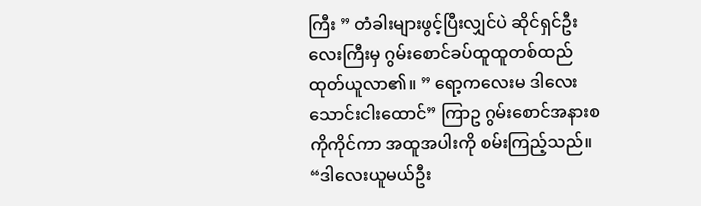ကြီး ” တံခါးများဖွင့်ပြီးလျှင်ပဲ ဆိုင်ရှင်ဦးလေးကြီးမှ ဂွမ်းစောင်ခပ်ထူထူတစ်ထည်ထုတ်ယူလာ၏။ ” ရော့ကလေးမ ဒါလေးသောင်းငါးထောင်” ကြာဥ ဂွမ်းစောင်အနားစကိုကိုင်ကာ အထူအပါးကို စမ်းကြည့်သည်။ “ဒါလေးယူမယ်ဦး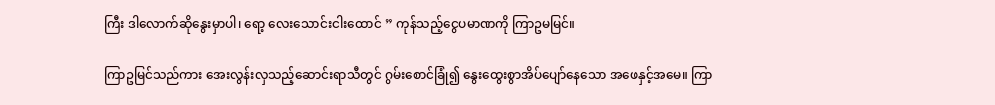ကြီး ဒါလောက်ဆိုနွေးမှာပါ၊ ရော့ လေးသောင်းငါးထောင် ” ကုန်သည့်ငွေပမာဏကို ကြာဥမမြင်။

ကြာဥမြင်သည်ကား အေးလွန်းလှသည့်ဆောင်းရာသီတွင် ဂွမ်းစောင်ခြုံ၍ နွေးထွေးစွာအိပ်ပျော်နေသော အဖေနှင့်အမေ။ ကြာ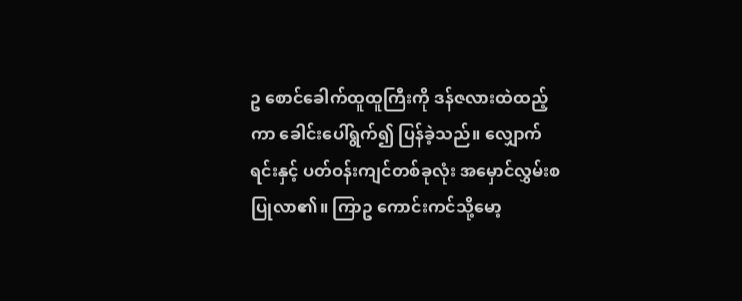ဥ စောင်ခေါက်ထူထူကြီးကို ဒန်ဇလားထဲထည့်ကာ ခေါင်းပေါ်ရွက်၍ ပြန်ခဲ့သည်။ လျှောက်ရင်းနှင့် ပတ်ဝန်းကျင်တစ်ခုလုံး အမှောင်လွှမ်းစပြုလာ၏။ ကြာဥ ကောင်းကင်သို့မော့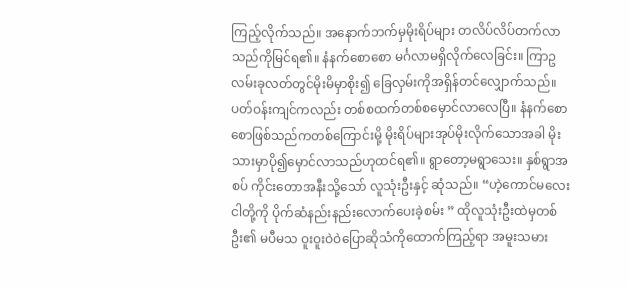ကြည့်လိုက်သည်။ အနောက်ဘက်မှမိုးရိပ်များ တလိပ်လိပ်တက်လာသည်ကိုမြင်ရ၏။ နံနက်စောစော မင်္ဂလာမရှိလိုက်လေခြင်း။ ကြာဥ လမ်းခုလတ်တွင်မိုးမိမှာစိုး၍ ခြေလှမ်းကိုအရှိန်တင်လျှောက်သည်။ ပတ်ဝန်းကျင်ကလည်း တစ်စထက်တစ်စမှောင်လာလေပြီ။ နံနက်စောစောဖြစ်သည်ကတစ်ကြောင်းမို့ မိုးရိပ်များအုပ်မိုးလိုက်သောအခါ မိုးသားမှာပို၍မှောင်လာသည်ဟုထင်ရ၏။ ရွာတော့မရွာသေး။ နှစ်ရွာအစပ် ကိုင်းတောအနီးသို့သော် လူသုံးဦးနှင့် ဆုံသည်။ “ဟဲ့ကောင်မလေး ငါတို့ကို ပိုက်ဆံနည်းနည်းလောက်ပေးခဲ့စမ်း ” ထိုလူသုံးဦးထဲမှတစ်ဦး၏ မပီမသ ဝူးဝူးဝဲဝဲပြောဆိုသံကိုထောက်ကြည့်ရာ အမူးသမား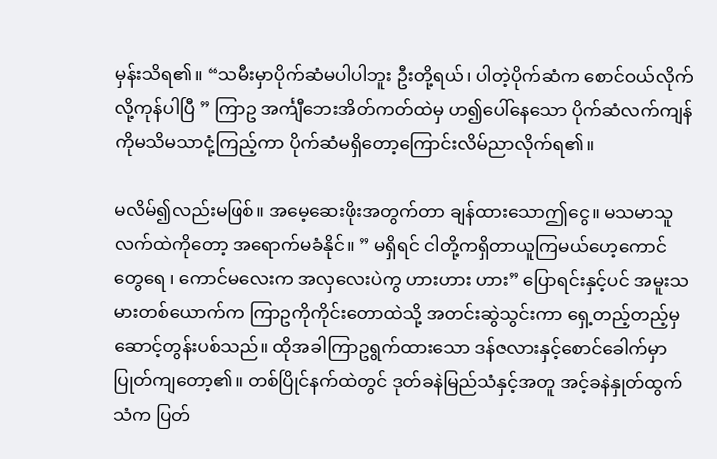မှန်းသိရ၏။ “သမီးမှာပိုက်ဆံမပါပါဘူး ဦးတို့ရယ်၊ ပါတဲ့ပိုက်ဆံက စောင်ဝယ်လိုက်လို့ကုန်ပါပြီ ” ကြာဥ အင်္ကျီဘေးအိတ်ကတ်ထဲမှ ဟ၍ပေါ်နေသော ပိုက်ဆံလက်ကျန်ကိုမသိမသာငုံ့ကြည့်ကာ ပိုက်ဆံမရှိတော့ကြောင်းလိမ်ညာလိုက်ရ၏။

မလိမ်၍လည်းမဖြစ်။ အမေ့ဆေးဖိုးအတွက်တာ ချန်ထားသောဤငွေ။ မသမာသူလက်ထဲကိုတော့ အရောက်မခံနိုင်။ ” မရှိရင် ငါတို့ကရှိတာယူကြမယ်ဟေ့ကောင်တွေရေ ၊ ကောင်မလေးက အလှလေးပဲကွ ဟားဟား ဟား” ပြောရင်းနှင့်ပင် အမူးသမားတစ်ယောက်က ကြာဥကိုကိုင်းတောထဲသို့ အတင်းဆွဲသွင်းကာ ရှေ့တည့်တည့်မှ ဆောင့်တွန်းပစ်သည်။ ထိုအခါကြာဥရွက်ထားသော ဒန်ဇလားနှင့်စောင်ခေါက်မှာ ပြုတ်ကျတော့၏။ တစ်ပြိုင်နက်ထဲတွင် ဒုတ်ခနဲမြည်သံနှင့်အတူ အင့်ခနဲနှုတ်ထွက်သံက ပြတ်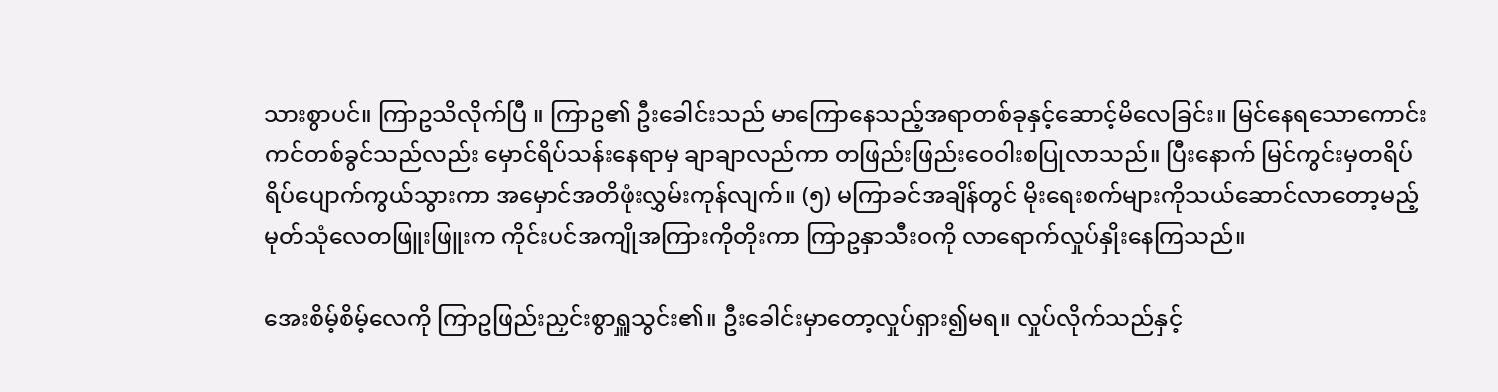သားစွာပင်။ ကြာဥသိလိုက်ပြီ ။ ကြာဥ၏ ဦးခေါင်းသည် မာကြောနေသည့်အရာတစ်ခုနှင့်ဆောင့်မိလေခြင်း။ မြင်နေရသောကောင်းကင်တစ်ခွင်သည်လည်း မှောင်ရိပ်သန်းနေရာမှ ချာချာလည်ကာ တဖြည်းဖြည်းဝေဝါးစပြုလာသည်။ ပြီးနောက် မြင်ကွင်းမှတရိပ်ရိပ်ပျောက်ကွယ်သွားကာ အမှောင်အတိဖုံးလွှမ်းကုန်လျက်။ (၅) မကြာခင်အချိန်တွင် မိုးရေးစက်များကိုသယ်ဆောင်လာတော့မည့် မုတ်သုံလေတဖြူးဖြူးက ကိုင်းပင်အကျိုအကြားကိုတိုးကာ ကြာဥနှာသီးဝကို လာရောက်လှုပ်နှိုးနေကြသည်။

အေးစိမ့်စိမ့်လေကို ကြာဥဖြည်းညှင်းစွာရှူသွင်း၏။ ဦးခေါင်းမှာတော့လှုပ်ရှား၍မရ။ လှုပ်လိုက်သည်နှင့်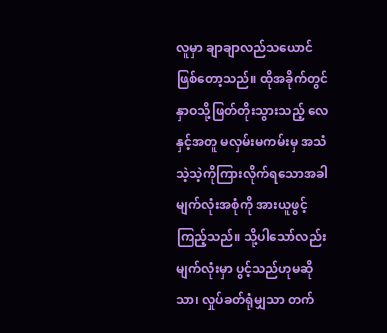လူမှာ ချာချာလည်သယောင်ဖြစ်တော့သည်။ ထိုအခိုက်တွင် နှာဝသို့ဖြတ်တိုးသွားသည့် လေနှင့်အတူ မလှမ်းမကမ်းမှ အသံသဲ့သဲ့ကိုကြားလိုက်ရသောအခါ မျက်လုံးအစုံကို အားယူဖွင့်ကြည့်သည်။ သို့ပါသော်လည်း မျက်လုံးမှာ ပွင့်သည်ဟုမဆိုသာ၊ လှုပ်ခတ်ရုံမျှသာ တက်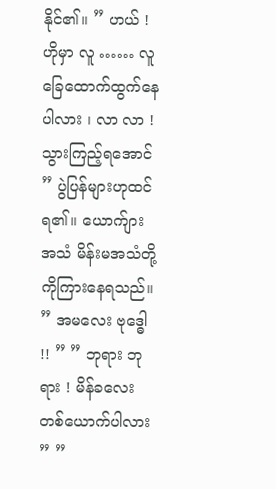နိုင်၏။ ” ဟယ် ! ဟိုမှာ လူ …… လူခြေထောက်ထွက်နေပါလား ၊ လာ လာ ! သွားကြည့်ရအောင် ” ပွဲပြန်များဟုထင်ရ၏။ ယောက်ျားအသံ မိန်းမအသံတို့ကိုကြားနေရသည်။ ” အမလေး ဗုဒ္ဓေါ !! ” ” ဘုရား ဘုရား ! မိန်ခလေးတစ်ယောက်ပါလား ” ”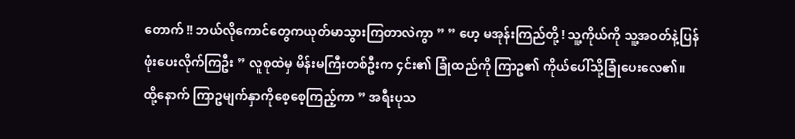တောက် !! ဘယ်လိုကောင်တွေကယုတ်မာသွားကြတာလဲကွာ ” ” ဟေ့ မအုန်းကြည်တို့ ! သူ့ကိုယ်ကို သူ့အဝတ်နဲ့ပြန်ဖုံးပေးလိုက်ကြဦး ” လူစုထဲမှ မိန်းမကြီးတစ်ဦးက ၄င်း၏ ခြုံထည်ကို ကြာဥ၏ ကိုယ်ပေါ်သို့ခြုံပေးလေ၏။ ထို့နောက် ကြာဥမျက်နှာကိုစေ့စေ့ကြည့်ကာ ” အရီးပုသ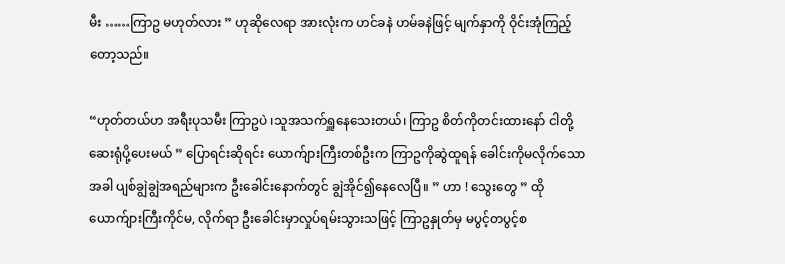မီး ……ကြာဥ မဟုတ်လား ” ဟုဆိုလေရာ အားလုံးက ဟင်ခနဲ ဟမ်ခနဲဖြင့် မျက်နှာကို ဝိုင်းအုံကြည့်တော့သည်။

“ဟုတ်တယ်ဟ အရီးပုသမီး ကြာဥပဲ ၊သူအသက်ရှူနေသေးတယ်၊ ကြာဥ စိတ်ကိုတင်းထားနော် ငါတို့ဆေးရုံပို့ပေးမယ် ” ပြောရင်းဆိုရင်း ယောက်ျားကြီးတစ်ဦးက ကြာဥကိုဆွဲထူရန် ခေါင်းကိုမလိုက်သောအခါ ပျစ်ချွဲချွဲအရည်များက ဦးခေါင်းနောက်တွင် ချွဲအိုင်၍နေလေပြီ။ ” ဟာ ! သွေးတွေ ” ထိုယောက်ျားကြီးကိုင်မ, လိုက်ရာ ဦးခေါင်းမှာလှုပ်ရမ်းသွားသဖြင့် ကြာဥနှုတ်မှ မပွင့်တပွင့်စ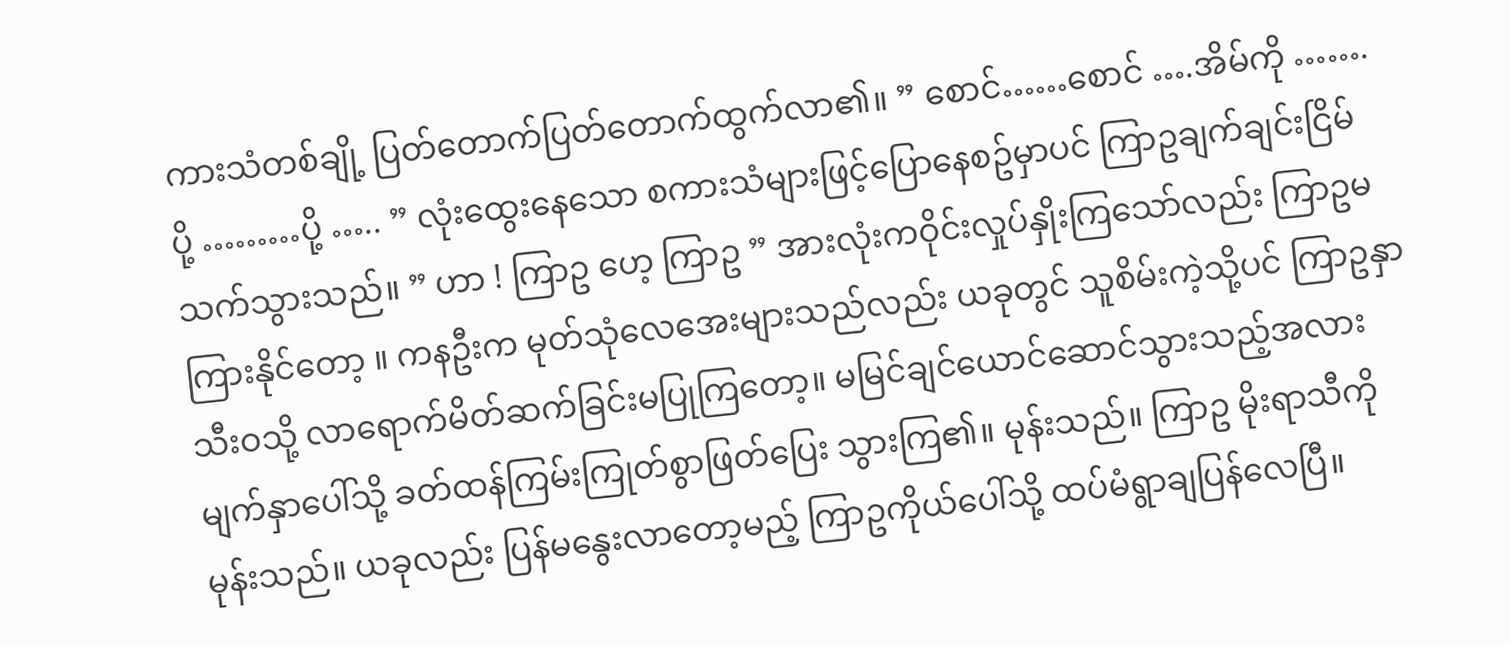ကားသံတစ်ချို့ ပြတ်တောက်ပြတ်တောက်ထွက်လာ၏။ ” စောင်……စောင် ….အိမ်ကို …….ပို့ ………ပို့ ….. ” လုံးထွေးနေသော စကားသံများဖြင့်ပြောနေစဥ်မှာပင် ကြာဥချက်ချင်းငြိမ်သက်သွားသည်။ ” ဟာ ! ကြာဥ ဟေ့ ကြာဥ ” အားလုံးကဝိုင်းလှုပ်နှိုးကြသော်လည်း ကြာဥမကြားနိုင်တော့ ။ ကနဦးက မုတ်သုံလေအေးများသည်လည်း ယခုတွင် သူစိမ်းကဲ့သို့ပင် ကြာဥနှာသီးဝသို့ လာရောက်မိတ်ဆက်ခြင်းမပြုကြတော့။ မမြင်ချင်ယောင်ဆောင်သွားသည့်အလား မျက်နှာပေါ်သို့ ခတ်ထန်ကြမ်းကြုတ်စွာဖြတ်ပြေး သွားကြ၏။ မုန်းသည်။ ကြာဥ မိုးရာသီကိုမုန်းသည်။ ယခုလည်း ပြန်မနွေးလာတော့မည့် ကြာဥကိုယ်ပေါ်သို့ ထပ်မံရွာချပြန်လေပြီ။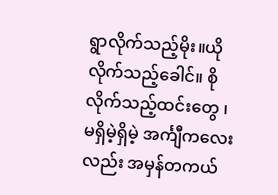ရွာလိုက်သည့်မိုး။ယိုလိုက်သည့်ခေါင်။ စိုလိုက်သည့်ထင်းတွေ ၊ မရှိမဲ့ရှိမဲ့ အင်္ကျီကလေးလည်း အမှန်တကယ်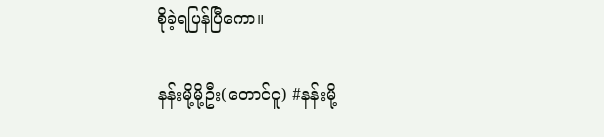စိုခဲ့ရပြန်ပြီကော။

နန်းမို့မို့ဦး(တောင်ငူ) #နန်းမို့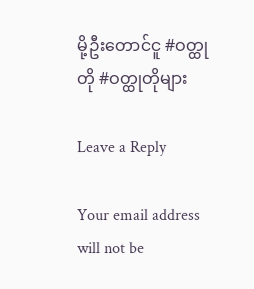မို့ဦးတောင်ငူ #ဝတ္ထုတို #ဝတ္ထုတိုများ

Leave a Reply

Your email address will not be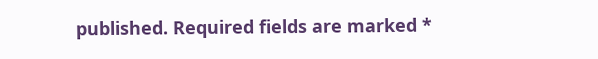published. Required fields are marked *